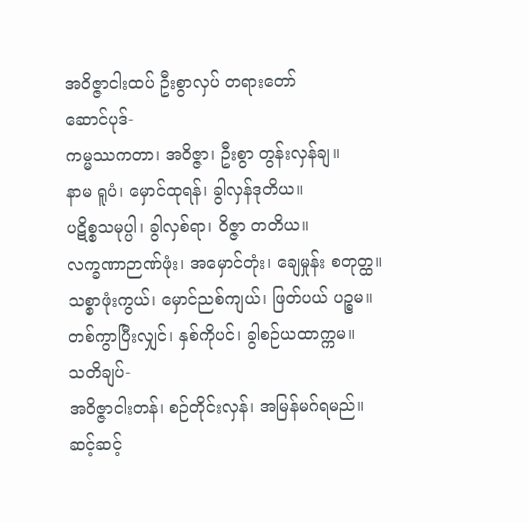အဝိဇ္ဇာငါးထပ် ဦးစွာလှပ် တရားတော်
ဆောင်ပုဒ်-
ကမ္မဿကတာ၊ အဝိဇ္ဇာ၊ ဦးစွာ တွန်းလှန်ချ။
နာမ ရူပံ၊ မှောင်ထုရန်၊ ခွါလှန်ဒုတိယ။
ပဋိစ္စသမုပ္ပါ၊ ခွါလှစ်ရာ၊ ဝိဇ္ဇာ တတိယ။
လက္ခဏာဉာဏ်ဖုံး၊ အမှောင်တုံး၊ ချေမှုန်း စတုတ္ထ။
သစ္စာဖုံးကွယ်၊ မှောင်ညစ်ကျယ်၊ ဖြတ်ပယ် ပဉ္စမ။
တစ်ကွာပြီးလျှင်၊ နှစ်ကိုပင်၊ ခွါစဉ်ယထာက္ကမ။
သတိချပ်-
အဝိဇ္ဇာငါးတန်၊ စဉ်တိုင်းလှန်၊ အမြန်မဂ်ရမည်။
ဆင့်ဆင့်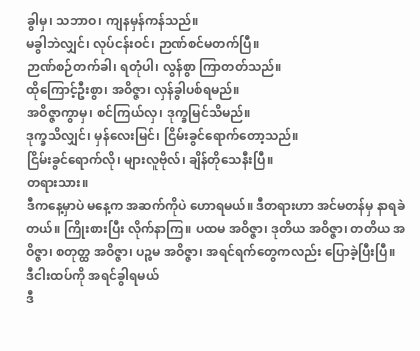ခွါမှ၊ သဘာဝ၊ ကျနမှန်ကန်သည်။
မခွါဘဲလျှင်၊ လုပ်ငန်းဝင်၊ ဉာဏ်စင်မတက်ပြီ။
ဉာဏ်စဉ်တက်ခါ၊ ရတုံပါ၊ လွန်စွာ ကြာတတ်သည်။
ထိုကြောင့်ဦးစွာ၊ အဝိဇ္ဇာ၊ လှန်ခွါပစ်ရမည်။
အဝိဇ္ဇာကွာမှ၊ စင်ကြယ်လှ၊ ဒုက္ခမြင်သိမည်။
ဒုက္ခသိလျှင်၊ မှန်လေးမြင်၊ ငြိမ်းခွင်ရောက်တော့သည်။
ငြိမ်းခွင်ရောက်လို၊ များလူဗိုလ်၊ ချိန်တိုသေနီးပြီ။
တရားသား။
ဒီကနေ့မှာပဲ မနေ့က အဆက်ကိုပဲ ဟောရမယ်။ ဒီတရားဟာ အင်မတန်မှ နာရခဲတယ်။ ကြိုးစားပြီး လိုက်နာကြ။ ပထမ အဝိဇ္ဇာ၊ ဒုတိယ အဝိဇ္ဇာ၊ တတိယ အဝိဇ္ဇာ၊ စတုတ္ထ အဝိဇ္ဇာ၊ ပဉ္စမ အဝိဇ္ဇာ၊ အရင်ရက်တွေကလည်း ပြောခဲ့ပြီးပြီ။
ဒီငါးထပ်ကို အရင်ခွါရမယ်
ဒီ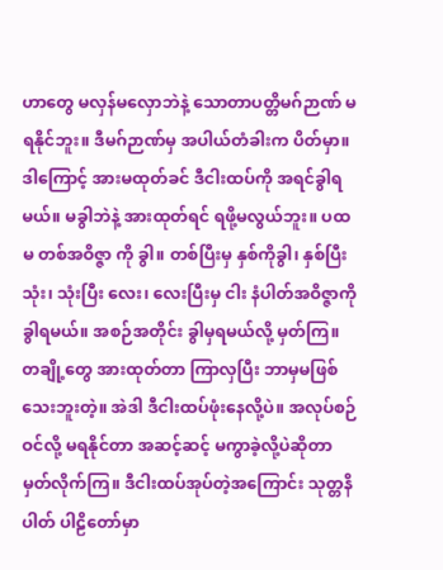ဟာတွေ မလှန်မလှောဘဲနဲ့ သောတာပတ္တိမဂ်ဉာဏ် မရနိုင်ဘူး။ ဒီမဂ်ဉာဏ်မှ အပါယ်တံခါးက ပိတ်မှာ။ ဒါကြောင့် အားမထုတ်ခင် ဒီငါးထပ်ကို အရင်ခွါရမယ်။ မခွါဘဲနဲ့ အားထုတ်ရင် ရဖို့မလွယ်ဘူး။ ပထမ တစ်အဝိဇ္ဇာ ကို ခွါ။ တစ်ပြီးမှ နှစ်ကိုခွါ၊ နှစ်ပြီး သုံး၊ သုံးပြီး လေး၊ လေးပြီးမှ ငါး နံပါတ်အဝိဇ္ဇာကို ခွါရမယ်။ အစဉ်အတိုင်း ခွါမှရမယ်လို့ မှတ်ကြ။
တချို့တွေ အားထုတ်တာ ကြာလှပြီး ဘာမှမဖြစ်သေးဘူးတဲ့။ အဲဒါ ဒီငါးထပ်ဖုံးနေလို့ပဲ။ အလုပ်စဉ်ဝင်လို့ မရနိုင်တာ အဆင့်ဆင့် မကွာခဲ့လို့ပဲဆိုတာ မှတ်လိုက်ကြ။ ဒီငါးထပ်အုပ်တဲ့အကြောင်း သုတ္တနိပါတ် ပါဠိတော်မှာ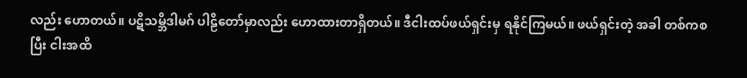လည်း ဟောတယ်။ ပဋိသမ္ဘိဒါမဂ် ပါဠိတော်မှာလည်း ဟောထားတာရှိတယ်။ ဒီငါးထပ်ဖယ်ရှင်းမှ ရနိုင်ကြမယ်။ ဖယ်ရှင်းတဲ့ အခါ တစ်ကစပြီး ငါးအထိ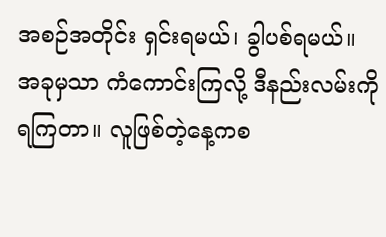အစဉ်အတိုင်း ရှင်းရမယ်၊ ခွါပစ်ရမယ်။
အခုမှသာ ကံကောင်းကြလို့ ဒီနည်းလမ်းကို ရကြတာ။ လူဖြစ်တဲ့နေ့ကစ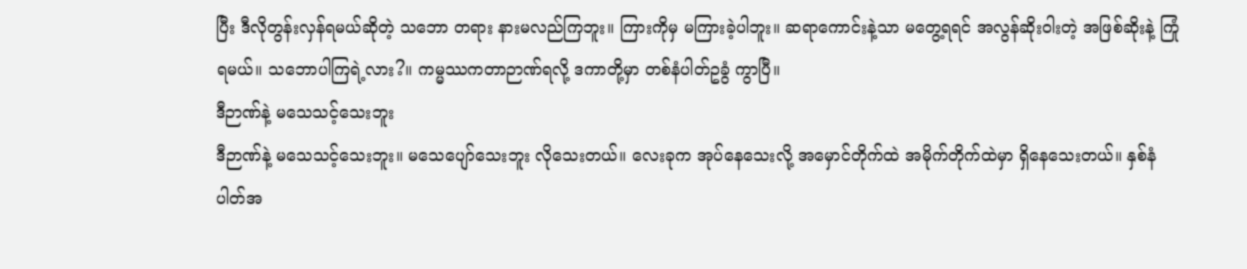ပြီး ဒီလိုတွန်းလှန်ရမယ်ဆိုတဲ့ သဘော တရား နားမလည်ကြဘူး။ ကြားကိုမှ မကြားခဲ့ပါဘူး။ ဆရာကောင်းနဲ့သာ မတွေ့ရရင် အလွန်ဆိုးဝါးတဲ့ အဖြစ်ဆိုးနဲ့ ကြုံရမယ်။ သဘောပါကြရဲ့လား?။ ကမ္မဿကတာဉာဏ်ရလို့ ဒကာတို့မှာ တစ်နံပါတ်ဥခွံ ကွာပြီ။
ဒီဉာဏ်နဲ့ မသေသင့်သေးဘူး
ဒီဉာဏ်နဲ့ မသေသင့်သေးဘူး။ မသေပျော်သေးဘူး လိုသေးတယ်။ လေးခုက အုပ်နေသေးလို့ အမှောင်တိုက်ထဲ အမိုက်တိုက်ထဲမှာ ရှိနေသေးတယ်။ နှစ်နံပါတ်အ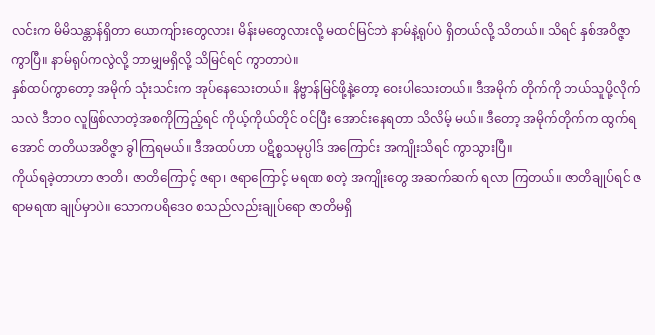လင်းက မိမိသန္တာန်ရှိတာ ယောကျ်ားတွေလား၊ မိန်းမတွေလားလို့ မထင်မြင်ဘဲ နာမ်နဲ့ရုပ်ပဲ ရှိတယ်လို့ သိတယ်။ သိရင် နှစ်အဝိဇ္ဇာ ကွာပြီ။ နာမ်ရုပ်ကလွဲလို့ ဘာမျှမရှိလို့ သိမြင်ရင် ကွာတာပဲ။
နှစ်ထပ်ကွာတော့ အမိုက် သုံးသင်းက အုပ်နေသေးတယ်။ နိဗ္ဗာန်မြင်ဖို့နဲ့တော့ ဝေးပါသေးတယ်။ ဒီအမိုက် တိုက်ကို ဘယ်သူပို့လိုက်သလဲ ဒီဘဝ လူဖြစ်လာတဲ့အစကိုကြည့်ရင် ကိုယ့်ကိုယ်တိုင် ဝင်ပြီး အောင်းနေရတာ သိလိမ့် မယ်။ ဒီတော့ အမိုက်တိုက်က ထွက်ရအောင် တတိယအဝိဇ္ဇာ ခွါကြရမယ်။ ဒီအထပ်ဟာ ပဋိစ္စသမုပ္ပါဒ် အကြောင်း အကျိုးသိရင် ကွာသွားပြီ။
ကိုယ်ရခဲ့တာဟာ ဇာတိ၊ ဇာတိကြောင့် ဇရာ၊ ဇရာကြောင့် မရဏ စတဲ့ အကျိုးတွေ အဆက်ဆက် ရလာ ကြတယ်။ ဇာတိချုပ်ရင် ဇရာမရဏ ချုပ်မှာပဲ။ သောကပရိဒေဝ စသည်လည်းချုပ်ရော ဇာတိမရှိ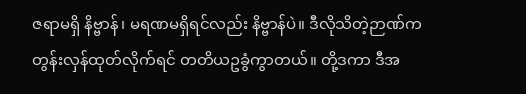ဇရာမရှိ နိဗ္ဗာန်၊ မရဏမရှိရင်လည်း နိဗ္ဗာန်ပဲ။ ဒီလိုသိတဲ့ဉာဏ်က တွန်းလှန်ထုတ်လိုက်ရင် တတိယဥခွံကွာတယ်။ တို့ဒကာ ဒီအ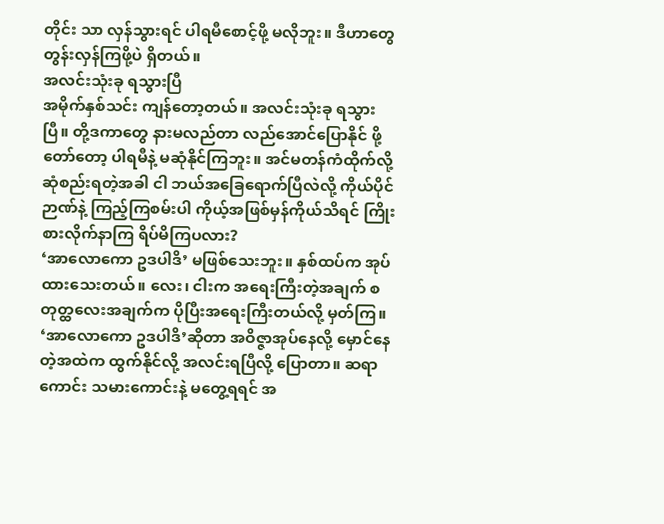တိုင်း သာ လှန်သွားရင် ပါရမီစောင့်ဖို့ မလိုဘူး။ ဒီဟာတွေ တွန်းလှန်ကြဖို့ပဲ ရှိတယ်။
အလင်းသုံးခု ရသွားပြီ
အမိုက်နှစ်သင်း ကျန်တော့တယ်။ အလင်းသုံးခု ရသွားပြီ။ တို့ဒကာတွေ နားမလည်တာ လည်အောင်ပြောနိုင် ဖို့ တော်တော့ ပါရမီနဲ့ မဆုံနိုင်ကြဘူး။ အင်မတန်ကံထိုက်လို့ ဆုံစည်းရတဲ့အခါ ငါ ဘယ်အခြေရောက်ပြီလဲလို့ ကိုယ်ပိုင် ဉာဏ်နဲ့ ကြည့်ကြစမ်းပါ ကိုယ့်အဖြစ်မှန်ကိုယ်သိရင် ကြိုးစားလိုက်နာကြ ရိပ်မိကြပလား?
‘အာလောကော ဥဒပါဒိ’ မဖြစ်သေးဘူး။ နှစ်ထပ်က အုပ်ထားသေးတယ်။ လေး၊ ငါးက အရေးကြီးတဲ့အချက် စတုတ္ထလေးအချက်က ပိုပြီးအရေးကြီးတယ်လို့ မှတ်ကြ။ ‘အာလောကော ဥဒပါဒိ’ဆိုတာ အဝိဇ္ဇာအုပ်နေလို့ မှောင်နေ တဲ့အထဲက ထွက်နိုင်လို့ အလင်းရပြီလို့ ပြောတာ။ ဆရာကောင်း သမားကောင်းနဲ့ မတွေ့ရရင် အ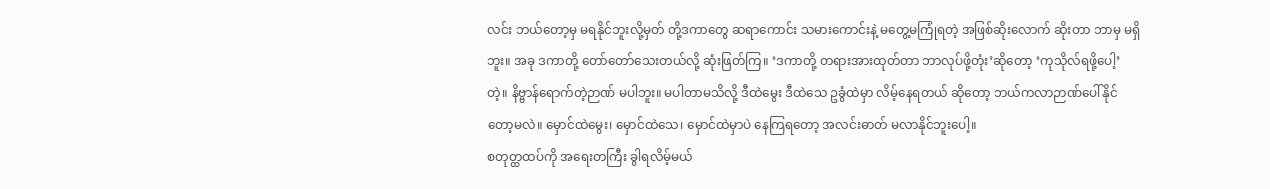လင်း ဘယ်တော့မှ မရနိုင်ဘူးလို့မှတ် တို့ဒကာတွေ ဆရာကောင်း သမားကောင်းနဲ့ မတွေ့မကြုံရတဲ့ အဖြစ်ဆိုးလောက် ဆိုးတာ ဘာမှ မရှိဘူး။ အခု ဒကာတို့ တော်တော်သေးတယ်လို့ ဆုံးဖြတ်ကြ။ ‘ဒကာတို့ တရားအားထုတ်တာ ဘာလုပ်ဖို့တုံး’ဆိုတော့ ‘ကုသိုလ်ရဖို့ပေါ့’တဲ့။ နိဗ္ဗာန်ရောက်တဲ့ဉာဏ် မပါဘူး။ မပါတာမသိလို့ ဒီထဲမွေး ဒီထဲသေ ဥခွံထဲမှာ လိမ့်နေရတယ် ဆိုတော့ ဘယ်ကလာဉာဏ်ပေါ်နိုင်တော့မလဲ။ မှောင်ထဲမွေး၊ မှောင်ထဲသေ၊ မှောင်ထဲမှာပဲ နေကြရတော့ အလင်းဓာတ် မလာနိုင်ဘူးပေါ့။
စတုတ္ထထပ်ကို အရေးတကြီး ခွါရလိမ့်မယ်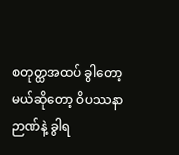စတုတ္ထအထပ် ခွါတော့မယ်ဆိုတော့ ဝိပဿနာဉာဏ်နဲ့ ခွါရ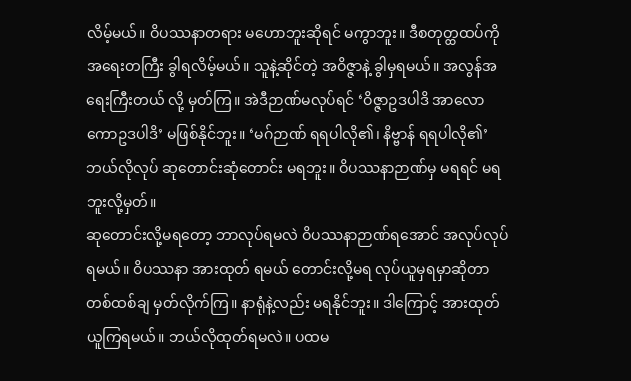လိမ့်မယ်။ ဝိပဿနာတရား မဟောဘူးဆိုရင် မကွာဘူး။ ဒီစတုတ္ထထပ်ကို အရေးတကြီး ခွါရလိမ့်မယ်။ သူနဲ့ဆိုင်တဲ့ အဝိဇ္ဇာနဲ့ ခွါမှရမယ်။ အလွန်အရေးကြီးတယ် လို့ မှတ်ကြ။ အဲဒီဉာဏ်မလုပ်ရင် ‘ဝိဇ္ဇာဥဒပါဒိ အာလောကောဥဒပါဒိ’ မဖြစ်နိုင်ဘူး။ ‘မဂ်ဉာဏ် ရရပါလို၏၊ နိဗ္ဗာန် ရရပါလို၏’ ဘယ်လိုလုပ် ဆုတောင်းဆုံတောင်း မရဘူး။ ဝိပဿနာဉာဏ်မှ မရရင် မရဘူးလို့မှတ်။
ဆုတောင်းလို့မရတော့ ဘာလုပ်ရမလဲ ဝိပဿနာဉာဏ်ရအောင် အလုပ်လုပ်ရမယ်။ ဝိပဿနာ အားထုတ် ရမယ် တောင်းလို့မရ လုပ်ယူမှရမှာဆိုတာ တစ်ထစ်ချ မှတ်လိုက်ကြ။ နာရုံနဲ့လည်း မရနိုင်ဘူး။ ဒါကြောင့် အားထုတ် ယူကြရမယ်။ ဘယ်လိုထုတ်ရမလဲ။ ပထမ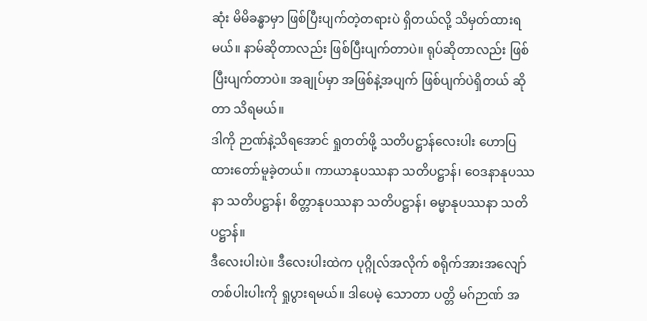ဆုံး မိမိခန္ဓာမှာ ဖြစ်ပြီးပျက်တဲ့တရားပဲ ရှိတယ်လို့ သိမှတ်ထားရမယ်။ နာမ်ဆိုတာလည်း ဖြစ်ပြီးပျက်တာပဲ။ ရုပ်ဆိုတာလည်း ဖြစ်ပြီးပျက်တာပဲ။ အချုပ်မှာ အဖြစ်နဲ့အပျက် ဖြစ်ပျက်ပဲရှိတယ် ဆိုတာ သိရမယ်။
ဒါကို ဉာဏ်နဲ့သိရအောင် ရှုတတ်ဖို့ သတိပဋ္ဌာန်လေးပါး ဟောပြထားတော်မူခဲ့တယ်။ ကာယာနုပဿနာ သတိပဋ္ဌာန်၊ ဝေဒနာနုပဿနာ သတိပဋ္ဌာန်၊ စိတ္တာနုပဿနာ သတိပဋ္ဌာန်၊ ဓမ္မာနုပဿနာ သတိပဋ္ဌာန်။
ဒီလေးပါးပဲ။ ဒီလေးပါးထဲက ပုဂ္ဂိုလ်အလိုက် စရိုက်အားအလျော် တစ်ပါးပါးကို ရှုပွားရမယ်။ ဒါပေမဲ့ သောတာ ပတ္တိ မဂ်ဉာဏ် အ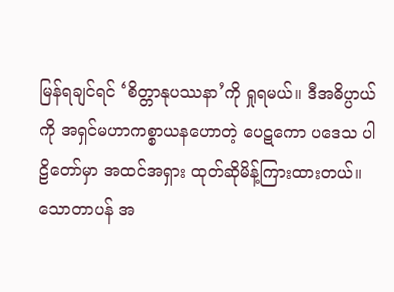မြန်ရချင်ရင် ‘စိတ္တာနုပဿနာ’ကို ရှုရမယ်။ ဒီအဓိပ္ပာယ်ကို အရှင်မဟာကစ္စာယနဟောတဲ့ ပေဋကော ပဒေသ ပါဠိတော်မှာ အထင်အရှား ထုတ်ဆိုမိန့်ကြားထားတယ်။
သောတာပန် အ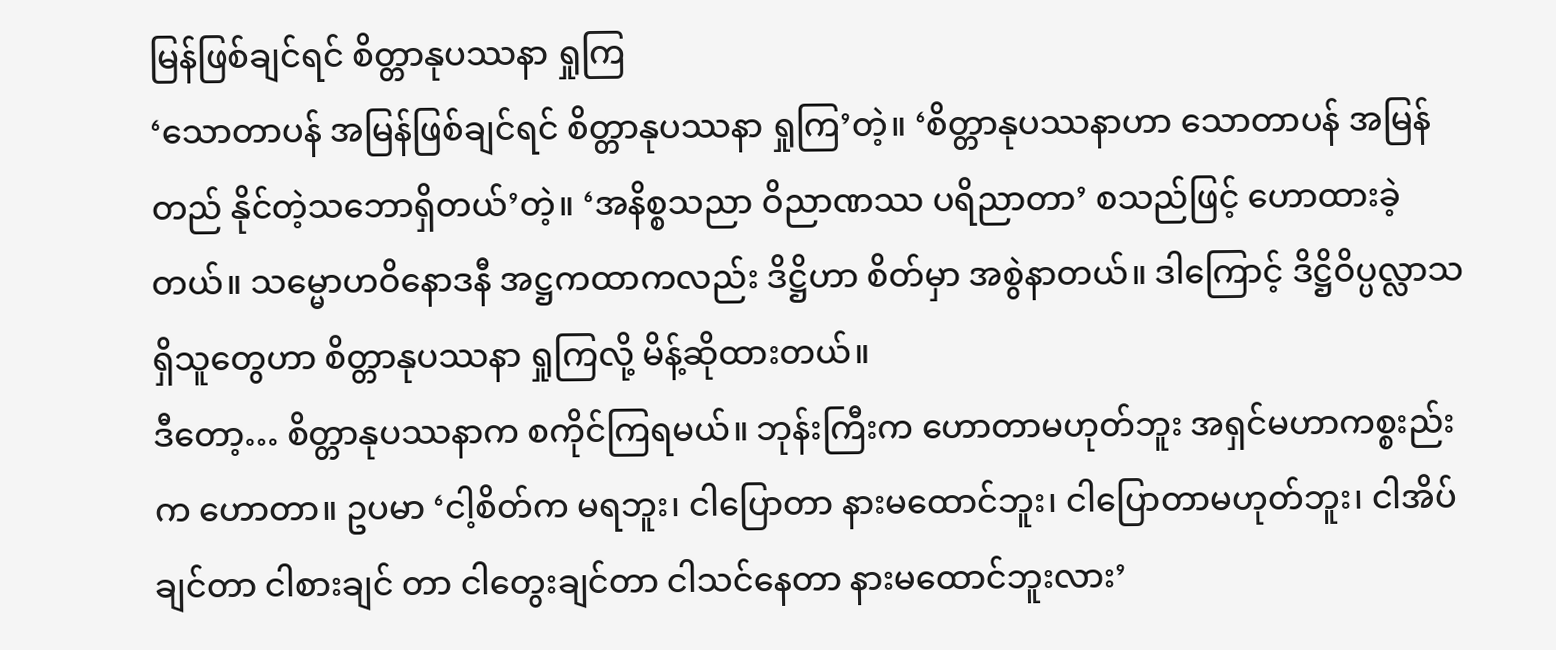မြန်ဖြစ်ချင်ရင် စိတ္တာနုပဿနာ ရှုကြ
‘သောတာပန် အမြန်ဖြစ်ချင်ရင် စိတ္တာနုပဿနာ ရှုကြ’တဲ့။ ‘စိတ္တာနုပဿနာဟာ သောတာပန် အမြန်တည် နိုင်တဲ့သဘောရှိတယ်’တဲ့။ ‘အနိစ္စသညာ ဝိညာဏဿ ပရိညာတာ’ စသည်ဖြင့် ဟောထားခဲ့တယ်။ သမ္မောဟဝိနောဒနီ အဋ္ဌကထာကလည်း ဒိဋ္ဌိဟာ စိတ်မှာ အစွဲနာတယ်။ ဒါကြောင့် ဒိဋ္ဌိဝိပ္ပလ္လာသ ရှိသူတွေဟာ စိတ္တာနုပဿနာ ရှုကြလို့ မိန့်ဆိုထားတယ်။
ဒီတော့… စိတ္တာနုပဿနာက စကိုင်ကြရမယ်။ ဘုန်းကြီးက ဟောတာမဟုတ်ဘူး အရှင်မဟာကစ္စးည်းက ဟောတာ။ ဥပမာ ‘ငါ့စိတ်က မရဘူး၊ ငါပြောတာ နားမထောင်ဘူး၊ ငါပြောတာမဟုတ်ဘူး၊ ငါအိပ်ချင်တာ ငါစားချင် တာ ငါတွေးချင်တာ ငါသင်နေတာ နားမထောင်ဘူးလား’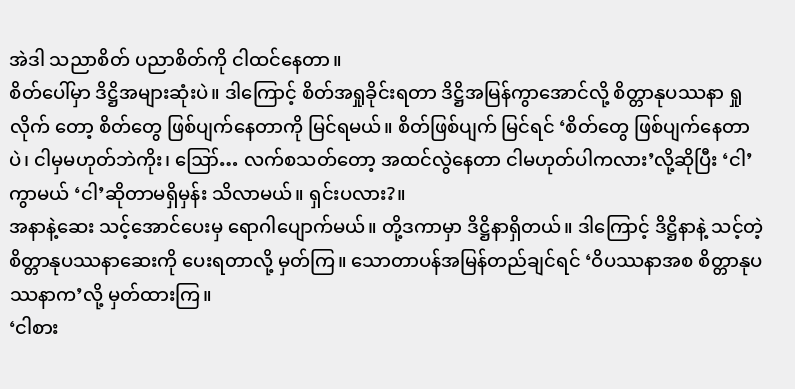အဲဒါ သညာစိတ် ပညာစိတ်ကို ငါထင်နေတာ။
စိတ်ပေါ်မှာ ဒိဋ္ဌိအများဆုံးပဲ။ ဒါကြောင့် စိတ်အရှုခိုင်းရတာ ဒိဋ္ဌိအမြန်ကွာအောင်လို့ စိတ္တာနုပဿနာ ရှုလိုက် တော့ စိတ်တွေ ဖြစ်ပျက်နေတာကို မြင်ရမယ်။ စိတ်ဖြစ်ပျက် မြင်ရင် ‘စိတ်တွေ ဖြစ်ပျက်နေတာပဲ၊ ငါမှမဟုတ်ဘဲကိုး၊ ဪ… လက်စသတ်တော့ အထင်လွဲနေတာ ငါမဟုတ်ပါကလား’လို့ဆိုပြီး ‘ငါ’ကွာမယ် ‘ငါ’ဆိုတာမရှိမှန်း သိလာမယ်။ ရှင်းပလား?။
အနာနဲ့ဆေး သင့်အောင်ပေးမှ ရောဂါပျောက်မယ်။ တို့ဒကာမှာ ဒိဋ္ဌိနာရှိတယ်။ ဒါကြောင့် ဒိဋ္ဌိနာနဲ့ သင့်တဲ့ စိတ္တာနုပဿနာဆေးကို ပေးရတာလို့ မှတ်ကြ။ သောတာပန်အမြန်တည်ချင်ရင် ‘ဝိပဿနာအစ စိတ္တာနုပဿနာက’လို့ မှတ်ထားကြ။
‘ငါစား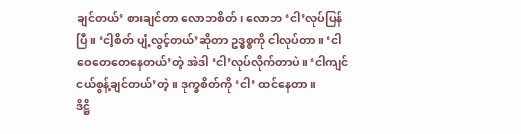ချင်တယ်’ စားချင်တာ လောဘစိတ်၊ လောဘ ‘ငါ’လုပ်ပြန်ပြီ။ ‘ငါ့စိတ် ပျံ့လွင့်တယ်’ဆိုတာ ဥဒ္ဓစ္စကို ငါလုပ်တာ။ ‘ငါဝေတေတေနေတယ်’တဲ့ အဲဒါ ‘ငါ’လုပ်လိုက်တာပဲ။ ‘ငါကျင်ငယ်စွန့်ချင်တယ်’တဲ့။ ဒုက္ခစိတ်ကို ‘ငါ’ ထင်နေတာ။
ဒိဋ္ဌိ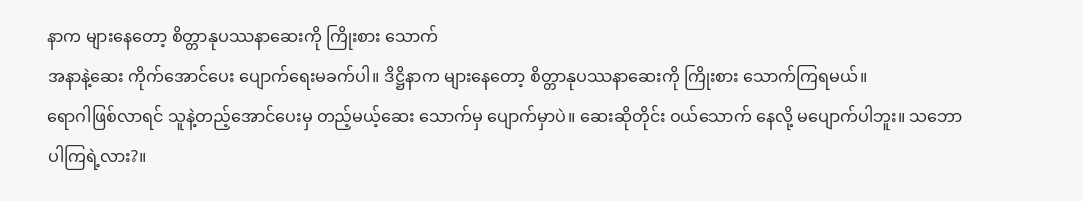နာက များနေတော့ စိတ္တာနုပဿနာဆေးကို ကြိုးစား သောက်
အနာနဲ့ဆေး ကိုက်အောင်ပေး ပျောက်ရေးမခက်ပါ။ ဒိဋ္ဌိနာက များနေတော့ စိတ္တာနုပဿနာဆေးကို ကြိုးစား သောက်ကြရမယ်။
ရောဂါဖြစ်လာရင် သူနဲ့တည့်အောင်ပေးမှ တည့်မယ့်ဆေး သောက်မှ ပျောက်မှာပဲ။ ဆေးဆိုတိုင်း ဝယ်သောက် နေလို့ မပျောက်ပါဘူး။ သဘောပါကြရဲ့လား?။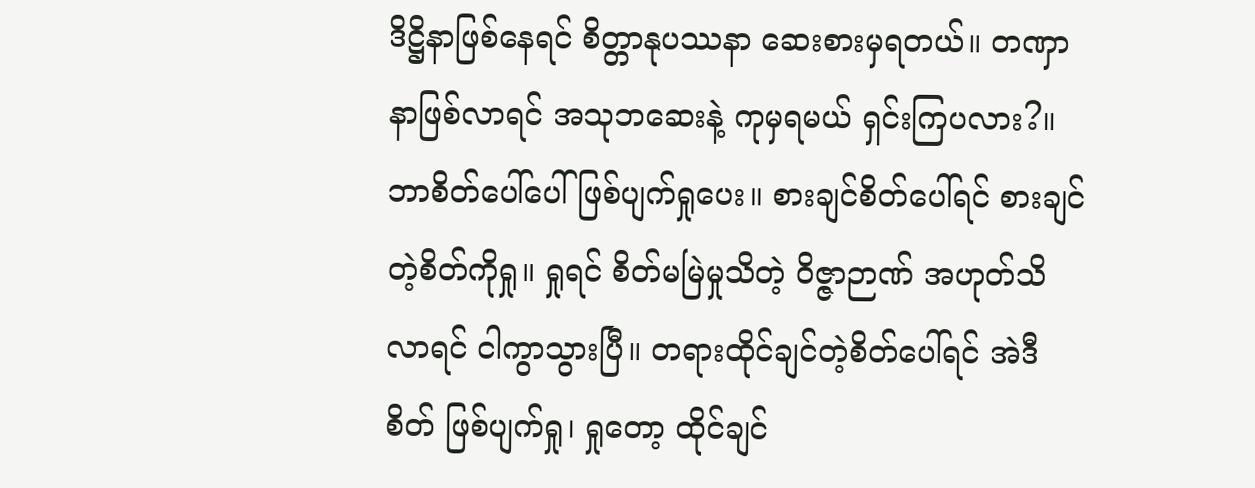ဒိဋ္ဌိနာဖြစ်နေရင် စိတ္တာနုပဿနာ ဆေးစားမှရတယ်။ တဏှာနာဖြစ်လာရင် အသုဘဆေးနဲ့ ကုမှရမယ် ရှင်းကြပလား?။
ဘာစိတ်ပေါ်ပေါ် ဖြစ်ပျက်ရှုပေး။ စားချင်စိတ်ပေါ်ရင် စားချင်တဲ့စိတ်ကိုရှု။ ရှုရင် စိတ်မမြဲမှုသိတဲ့ ဝိဇ္ဇာဉာဏ် အဟုတ်သိလာရင် ငါကွာသွားပြီ။ တရားထိုင်ချင်တဲ့စိတ်ပေါ်ရင် အဲဒီစိတ် ဖြစ်ပျက်ရှု၊ ရှုတော့ ထိုင်ချင်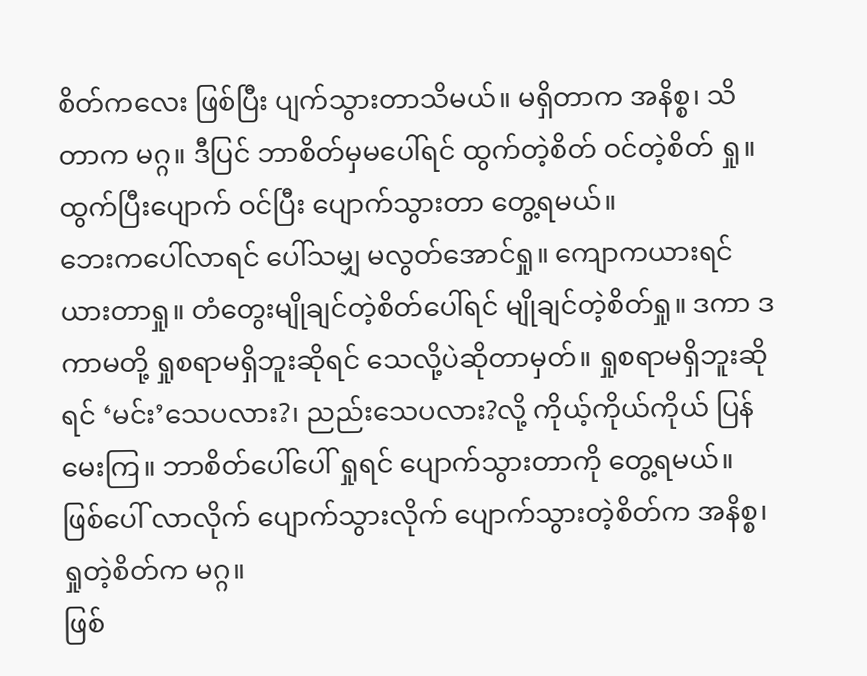စိတ်ကလေး ဖြစ်ပြီး ပျက်သွားတာသိမယ်။ မရှိတာက အနိစ္စ၊ သိတာက မဂ္ဂ။ ဒီပြင် ဘာစိတ်မှမပေါ်ရင် ထွက်တဲ့စိတ် ဝင်တဲ့စိတ် ရှု။ ထွက်ပြီးပျောက် ဝင်ပြီး ပျောက်သွားတာ တွေ့ရမယ်။
ဘေးကပေါ်လာရင် ပေါ်သမျှ မလွတ်အောင်ရှု။ ကျောကယားရင် ယားတာရှု။ တံတွေးမျိုချင်တဲ့စိတ်ပေါ်ရင် မျိုချင်တဲ့စိတ်ရှု။ ဒကာ ဒကာမတို့ ရှုစရာမရှိဘူးဆိုရင် သေလို့ပဲဆိုတာမှတ်။ ရှုစရာမရှိဘူးဆိုရင် ‘မင်း’သေပလား?၊ ညည်းသေပလား?လို့ ကိုယ့်ကိုယ်ကိုယ် ပြန်မေးကြ။ ဘာစိတ်ပေါ်ပေါ် ရှုရင် ပျောက်သွားတာကို တွေ့ရမယ်။ ဖြစ်ပေါ် လာလိုက် ပျောက်သွားလိုက် ပျောက်သွားတဲ့စိတ်က အနိစ္စ၊ ရှုတဲ့စိတ်က မဂ္ဂ။
ဖြစ်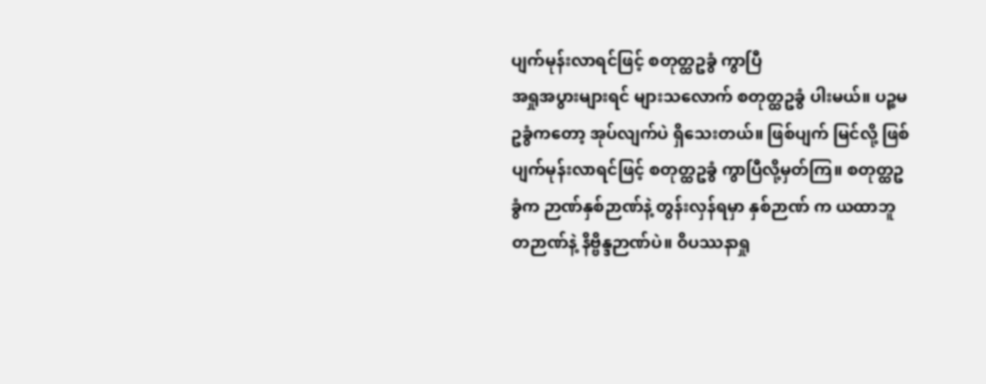ပျက်မုန်းလာရင်ဖြင့် စတုတ္ထဥခွံ ကွာပြီ
အရှုအပွားများရင် များသလောက် စတုတ္ထဥခွံ ပါးမယ်။ ပဉ္စမဥခွံကတော့ အုပ်လျက်ပဲ ရှိသေးတယ်။ ဖြစ်ပျက် မြင်လို့ ဖြစ်ပျက်မုန်းလာရင်ဖြင့် စတုတ္ထဥခွံ ကွာပြီလို့မှတ်ကြ။ စတုတ္ထဥခွံက ဉာဏ်နှစ်ဉာဏ်နဲ့ တွန်းလှန်ရမှာ နှစ်ဉာဏ် က ယထာဘူတဉာဏ်နဲ့ နိဗ္ဗိန္ဒဉာဏ်ပဲ။ ဝိပဿနာရှု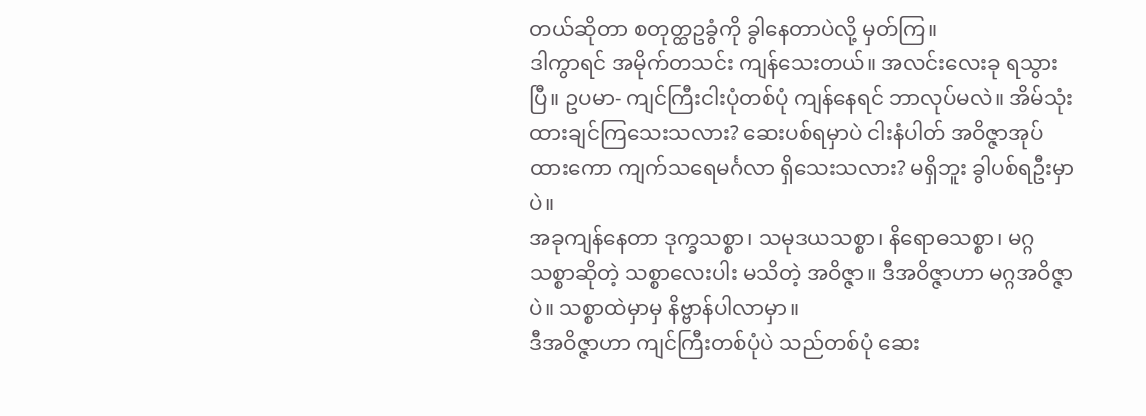တယ်ဆိုတာ စတုတ္ထဥခွံကို ခွါနေတာပဲလို့ မှတ်ကြ။
ဒါကွာရင် အမိုက်တသင်း ကျန်သေးတယ်။ အလင်းလေးခု ရသွားပြီ။ ဥပမာ- ကျင်ကြီးငါးပုံတစ်ပုံ ကျန်နေရင် ဘာလုပ်မလဲ။ အိမ်သုံးထားချင်ကြသေးသလား? ဆေးပစ်ရမှာပဲ ငါးနံပါတ် အဝိဇ္ဇာအုပ်ထားကော ကျက်သရေမင်္ဂလာ ရှိသေးသလား? မရှိဘူး ခွါပစ်ရဦးမှာပဲ။
အခုကျန်နေတာ ဒုက္ခသစ္စာ၊ သမုဒယသစ္စာ၊ နိရောဓသစ္စာ၊ မဂ္ဂသစ္စာဆိုတဲ့ သစ္စာလေးပါး မသိတဲ့ အဝိဇ္ဇာ။ ဒီအဝိဇ္ဇာဟာ မဂ္ဂအဝိဇ္ဇာပဲ။ သစ္စာထဲမှာမှ နိဗ္ဗာန်ပါလာမှာ။
ဒီအဝိဇ္ဇာဟာ ကျင်ကြီးတစ်ပုံပဲ သည်တစ်ပုံ ဆေး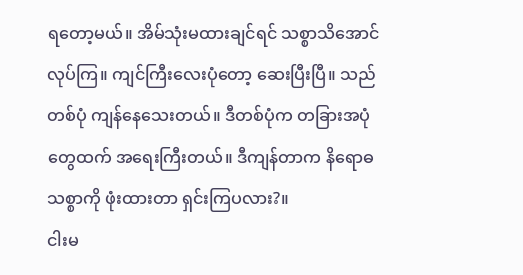ရတော့မယ်။ အိမ်သုံးမထားချင်ရင် သစ္စာသိအောင်လုပ်ကြ။ ကျင်ကြီးလေးပုံတော့ ဆေးပြီးပြီ။ သည်တစ်ပုံ ကျန်နေသေးတယ်။ ဒီတစ်ပုံက တခြားအပုံတွေထက် အရေးကြီးတယ်။ ဒီကျန်တာက နိရောဓသစ္စာကို ဖုံးထားတာ ရှင်းကြပလား?။
ငါးမ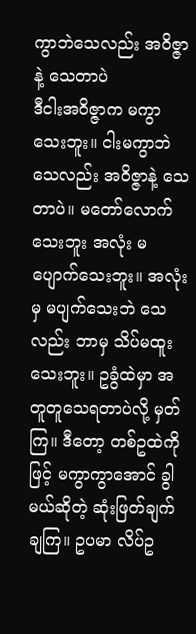ကွာဘဲသေလည်း အဝိဇ္ဇာနဲ့ သေတာပဲ
ဒီငါးအဝိဇ္ဇာက မကွာသေးဘူး။ ငါးမကွာဘဲသေလည်း အဝိဇ္ဇာနဲ့ သေတာပဲ။ မတော်လောက်သေးဘူး အလုံး မပျောက်သေးဘူး။ အလုံးမှ မပျက်သေးဘဲ သေလည်း ဘာမှ သိပ်မထူးသေးဘူး။ ဥခွံထဲမှာ အတူတူသေရတာပဲလို့ မှတ်ကြ။ ဒီတော့ တစ်ဥထဲကိုဖြင့် မကွာကွာအောင် ခွါမယ်ဆိုတဲ့ ဆုံးဖြတ်ချက် ချကြ။ ဥပမာ လိပ်ဥ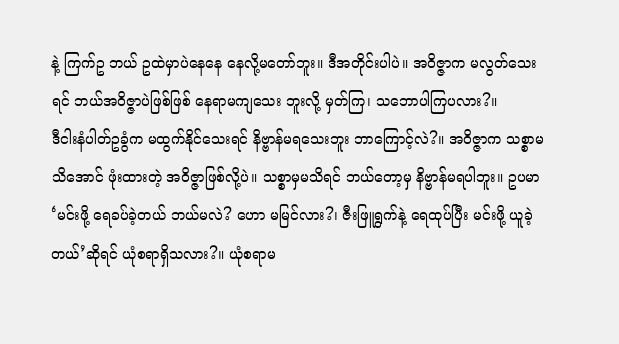နဲ့ ကြက်ဥ ဘယ် ဥထဲမှာပဲနေနေ နေလို့မတော်ဘူး။ ဒီအတိုင်းပါပဲ။ အဝိဇ္ဇာက မလွတ်သေးရင် ဘယ်အဝိဇ္ဇာပဲဖြစ်ဖြစ် နေရာမကျသေး ဘူးလို့ မှတ်ကြ၊ သဘောပါကြပလား?။
ဒီငါးနံပါတ်ဥခွံက မထွက်နိုင်သေးရင် နိဗ္ဗာန်မရသေးဘူး ဘာကြောင့်လဲ?။ အဝိဇ္ဇာက သစ္စာမသိအောင် ဖုံးထားတဲ့ အဝိဇ္ဇာဖြစ်လို့ပဲ။ သစ္စာမှမသိရင် ဘယ်တော့မှ နိဗ္ဗာန်မရပါဘူး။ ဥပမာ ‘မင်းဖို့ ရေခပ်ခဲ့တယ် ဘယ်မလဲ? ဟော မမြင်လား?၊ ဇီးဖြူရွက်နဲ့ ရေထုပ်ပြီး မင်းဖို့ ယူခဲ့တယ်’ဆိုရင် ယုံစရာရှိသလား?။ ယုံစရာမ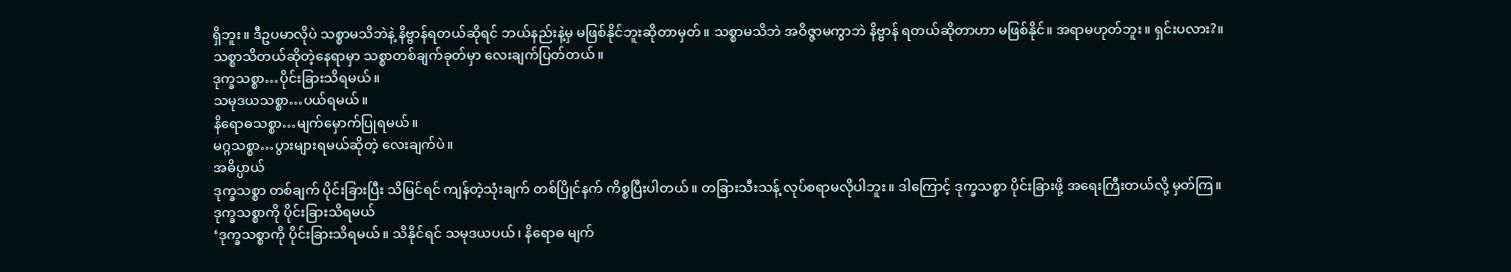ရှိဘူး။ ဒီဥပမာလိုပဲ သစ္စာမသိဘဲနဲ့ နိဗ္ဗာန်ရတယ်ဆိုရင် ဘယ်နည်းနဲ့မှ မဖြစ်နိုင်ဘူးဆိုတာမှတ်။ သစ္စာမသိဘဲ အဝိဇ္ဇာမကွာဘဲ နိဗ္ဗာန် ရတယ်ဆိုတာဟာ မဖြစ်နိုင်။ အရာမဟုတ်ဘူး။ ရှင်းပလား?။
သစ္စာသိတယ်ဆိုတဲ့နေရာမှာ သစ္စာတစ်ချက်ခုတ်မှာ လေးချက်ပြတ်တယ်။
ဒုက္ခသစ္စာ…ပိုင်းခြားသိရမယ်။
သမုဒယသစ္စာ…ပယ်ရမယ်။
နိရောဓသစ္စာ…မျက်မှောက်ပြုရမယ်။
မဂ္ဂသစ္စာ…ပွားများရမယ်ဆိုတဲ့ လေးချက်ပဲ။
အဓိပ္ပာယ်
ဒုက္ခသစ္စာ တစ်ချက် ပိုင်းခြားပြီး သိမြင်ရင် ကျန်တဲ့သုံးချက် တစ်ပြိုင်နက် ကိစ္စပြီးပါတယ်။ တခြားသီးသန့် လုပ်စရာမလိုပါဘူး။ ဒါကြောင့် ဒုက္ခသစ္စာ ပိုင်းခြားဖို့ အရေးကြီးတယ်လို့ မှတ်ကြ။
ဒုက္ခသစ္စာကို ပိုင်းခြားသိရမယ်
‘ဒုက္ခသစ္စာကို ပိုင်းခြားသိရမယ်။ သိနိုင်ရင် သမုဒယပယ်၊ နိရောဓ မျက်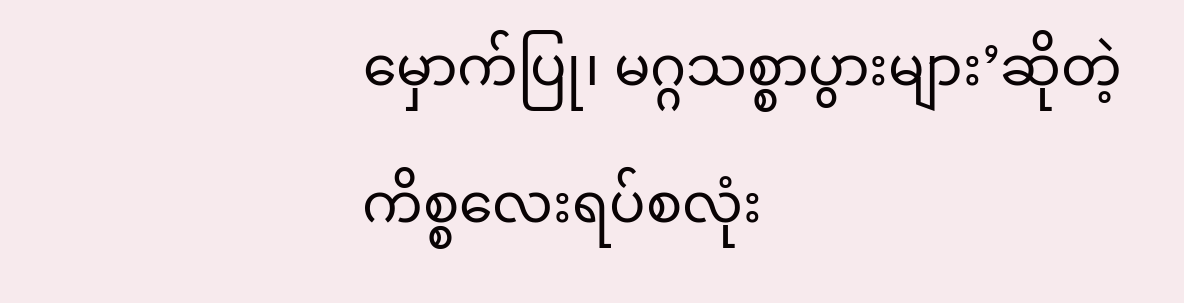မှောက်ပြု၊ မဂ္ဂသစ္စာပွားများ’ဆိုတဲ့ ကိစ္စလေးရပ်စလုံး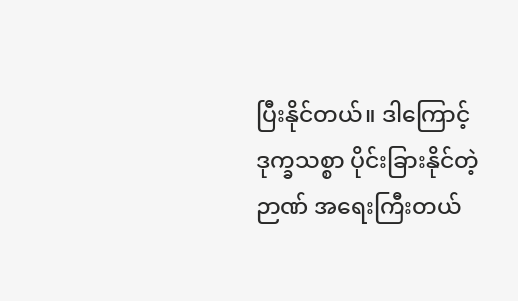ပြီးနိုင်တယ်။ ဒါကြောင့် ဒုက္ခသစ္စာ ပိုင်းခြားနိုင်တဲ့ဉာဏ် အရေးကြီးတယ်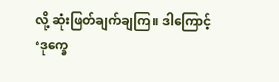လို့ ဆုံးဖြတ်ချက်ချကြ။ ဒါကြောင့် ‘ဒုက္ခေ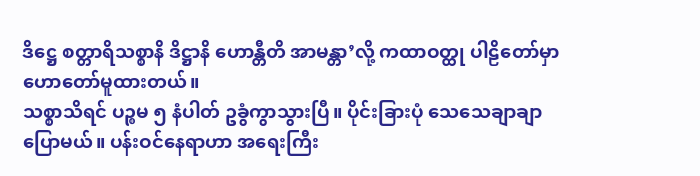ဒိဋ္ဌေ စတ္တာရိသစ္စာနိ ဒိဋ္ဌာနိ ဟောန္တီတိ အာမန္တာ’လို့ ကထာဝတ္ထု ပါဠိတော်မှာ ဟောတော်မူထားတယ်။
သစ္စာသိရင် ပဉ္စမ ၅ နံပါတ် ဥခွံကွာသွားပြီ။ ပိုင်းခြားပုံ သေသေချာချာပြောမယ်။ ပန်းဝင်နေရာဟာ အရေးကြီး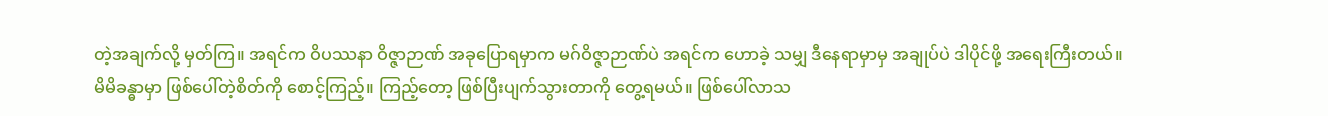တဲ့အချက်လို့ မှတ်ကြ။ အရင်က ဝိပဿနာ ဝိဇ္ဇာဉာဏ် အခုပြောရမှာက မဂ်ဝိဇ္ဇာဉာဏ်ပဲ အရင်က ဟောခဲ့ သမျှ ဒီနေရာမှာမှ အချုပ်ပဲ ဒါပိုင်ဖို့ အရေးကြီးတယ်။
မိမိခန္ဓာမှာ ဖြစ်ပေါ်တဲ့စိတ်ကို စောင့်ကြည့်။ ကြည့်တော့ ဖြစ်ပြီးပျက်သွားတာကို တွေ့ရမယ်။ ဖြစ်ပေါ်လာသ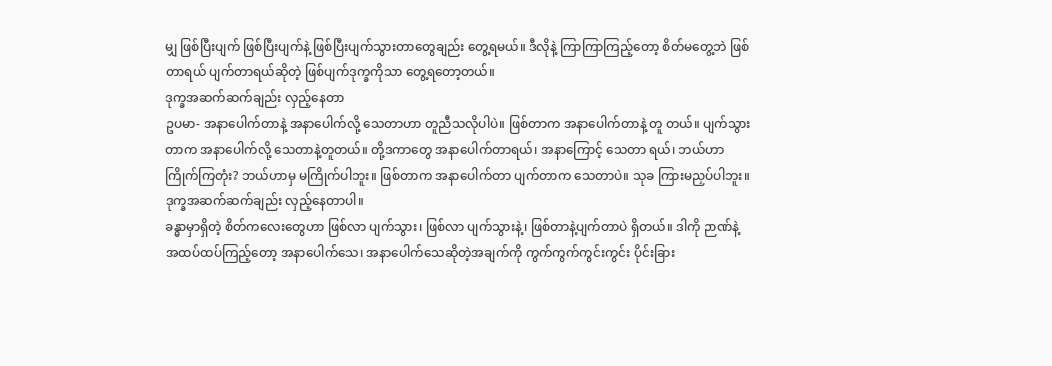မျှ ဖြစ်ပြီးပျက် ဖြစ်ပြီးပျက်နဲ့ ဖြစ်ပြီးပျက်သွားတာတွေချည်း တွေ့ရမယ်။ ဒီလိုနဲ့ ကြာကြာကြည့်တော့ စိတ်မတွေ့ဘဲ ဖြစ်တာရယ် ပျက်တာရယ်ဆိုတဲ့ ဖြစ်ပျက်ဒုက္ခကိုသာ တွေ့ရတော့တယ်။
ဒုက္ခအဆက်ဆက်ချည်း လှည့်နေတာ
ဥပမာ- အနာပေါက်တာနဲ့ အနာပေါက်လို့ သေတာဟာ တူညီသလိုပါပဲ။ ဖြစ်တာက အနာပေါက်တာနဲ့ တူ တယ်။ ပျက်သွားတာက အနာပေါက်လို့ သေတာနဲ့တူတယ်။ တို့ဒကာတွေ အနာပေါက်တာရယ်၊ အနာကြောင့် သေတာ ရယ်၊ ဘယ်ဟာကြိုက်ကြတုံး? ဘယ်ဟာမှ မကြိုက်ပါဘူး။ ဖြစ်တာက အနာပေါက်တာ ပျက်တာက သေတာပဲ။ သုခ ကြားမညှပ်ပါဘူး။ ဒုက္ခအဆက်ဆက်ချည်း လှည့်နေတာပါ။
ခန္ဓာမှာရှိတဲ့ စိတ်ကလေးတွေဟာ ဖြစ်လာ ပျက်သွား၊ ဖြစ်လာ ပျက်သွားနဲ့၊ ဖြစ်တာနဲ့ပျက်တာပဲ ရှိတယ်။ ဒါကို ဉာဏ်နဲ့ အထပ်ထပ်ကြည့်တော့ အနာပေါက်သေ၊ အနာပေါက်သေဆိုတဲ့အချက်ကို ကွက်ကွက်ကွင်းကွင်း ပိုင်းခြား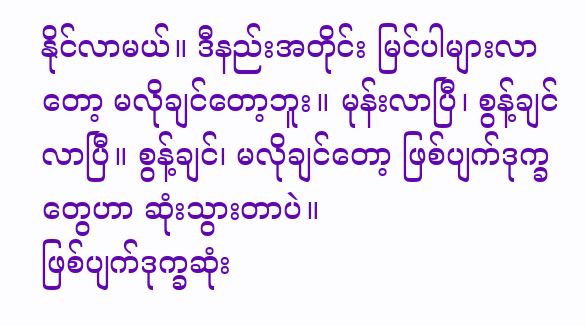နိုင်လာမယ်။ ဒီနည်းအတိုင်း မြင်ပါများလာတော့ မလိုချင်တော့ဘူး။ မုန်းလာပြီ၊ စွန့်ချင်လာပြီ။ စွန့်ချင်၊ မလိုချင်တော့ ဖြစ်ပျက်ဒုက္ခတွေဟာ ဆုံးသွားတာပဲ။
ဖြစ်ပျက်ဒုက္ခဆုံး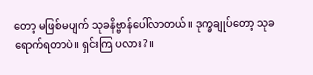တော့ မဖြစ်မပျက် သုခနိဗ္ဗာန်ပေါ်လာတယ်။ ဒုက္ခချုပ်တော့ သုခရောက်ရတာပဲ။ ရှင်းကြ ပလား?။